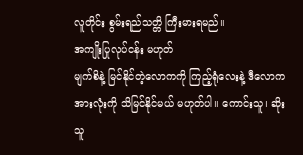လူတိုင်း စွမ်းရည်သတ္တိ ကြီးမားရမည်။
အကျိုးပြုလုပ်ငန်း မဟုတ်
မျက်စိနဲ့ မြင်နိုင်တဲ့လောကကို ကြည့်ရုံလေးနဲ့ ဒီလောကအားလုံးကို သိမြင်နိုင်မယ် မဟုတ်ပါ။ ကောင်းသူ၊ ဆိုးသူ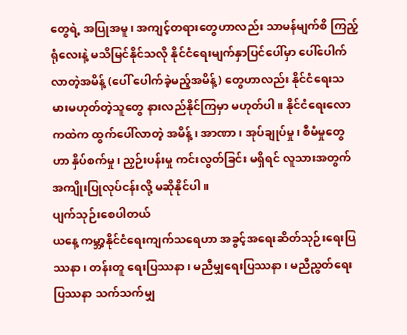တွေရဲ့ အပြုအမူ၊ အကျင့်တရားတွေဟာလည်း သာမန်မျက်စိ ကြည့်ရုံလေးနဲ့ မသိမြင်နိုင်သလို နိုင်ငံရေးမျက်နှာပြင်ပေါ်မှာ ပေါ်ပေါက်လာတဲ့အမိန့် (ပေါ် ပေါက်ခဲ့မည့်အမိန့်) တွေဟာလည်း နိုင်ငံရေးသမားမဟုတ်တဲ့သူတွေ နားလည်နိုင်ကြမှာ မဟုတ်ပါ။ နိုင်ငံရေးလောကထဲက ထွက်ပေါ်လာတဲ့ အမိန့်၊ အာဏာ၊ အုပ်ချုပ်မှု၊ စီမံမှုတွေ ဟာ နှိပ်စက်မှု၊ ညှဉ်းပန်းမှု ကင်းလွတ်ခြင်း မရှိရင် လူသားအတွက် အကျိုးပြုလုပ်ငန်းလို့ မဆိုနိုင်ပါ။
ပျက်သုဉ်းစေပါတယ်
ယနေ့ ကမ္ဘာ့နိုင်ငံရေးကျက်သရေဟာ အခွင့်အရေးဆိတ်သုဉ်းရေးပြဿနာ၊ တန်းတူ ရေးပြဿနာ၊ မညီမျှရေးပြဿနာ၊ မညီညွတ်ရေးပြဿနာ သက်သက်မျှ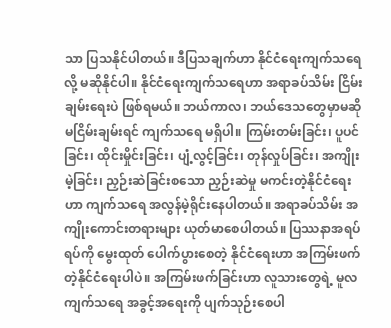သာ ပြသနိုင်ပါတယ်။ ဒီပြသချက်ဟာ နိုင်ငံရေးကျက်သရေလို့ မဆိုနိုင်ပါ။ နိုင်ငံရေးကျက်သရေဟာ အရာခပ်သိမ်း ငြိမ်းချမ်းရေးပဲ ဖြစ်ရမယ်။ ဘယ်ကာလ၊ ဘယ်ဒေသတွေမှာမဆို မငြိမ်းချမ်းရင် ကျက်သရေ မရှိပါ။ ကြမ်းတမ်းခြင်း၊ ပူပင်ခြင်း၊ ထိုင်းမှိုင်းခြင်း၊ ပျံ့လွင့်ခြင်း၊ တုန်လှုပ်ခြင်း၊ အကျိုးမဲ့ခြင်း၊ ညှဉ်းဆဲခြင်းစသော ညှဉ်းဆဲမှု မကင်းတဲ့နိုင်ငံရေးဟာ ကျက်သရေ အလွန်မဲ့ရိုင်းနေပါတယ်။ အရာခပ်သိမ်း အကျိုးကောင်းတရားများ ယုတ်မာစေပါတယ်။ ပြဿနာအရပ်ရပ်ကို မွေးထုတ် ပေါက်ပွားစေတဲ့ နိုင်ငံရေးဟာ အကြမ်းဖက်တဲ့နိုင်ငံရေးပါပဲ။ အကြမ်းဖက်ခြင်းဟာ လူသားတွေရဲ့ မူလကျက်သရေ အခွင့်အရေးကို ပျက်သုဉ်းစေပါ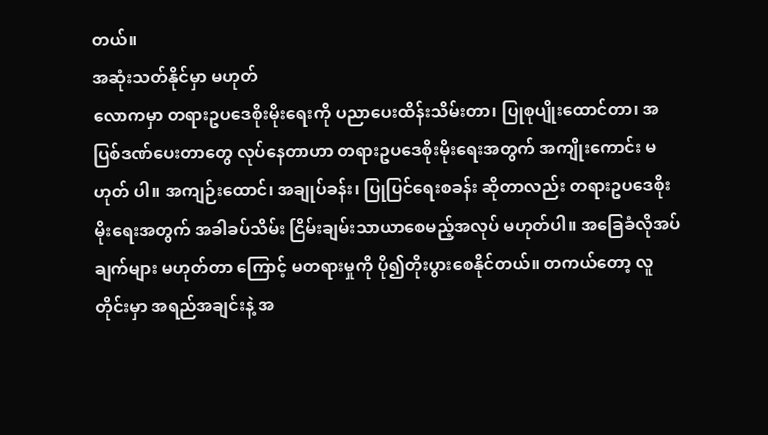တယ်။
အဆုံးသတ်နိုင်မှာ မဟုတ်
လောကမှာ တရားဥပဒေစိုးမိုးရေးကို ပညာပေးထိန်းသိမ်းတာ၊ ပြုစုပျိုးထောင်တာ၊ အပြစ်ဒဏ်ပေးတာတွေ လုပ်နေတာဟာ တရားဥပဒေစိုးမိုးရေးအတွက် အကျိုးကောင်း မဟုတ် ပါ။ အကျဉ်းထောင်၊ အချုပ်ခန်း၊ ပြုပြင်ရေးစခန်း ဆိုတာလည်း တရားဥပဒေစိုးမိုးရေးအတွက် အခါခပ်သိမ်း ငြိမ်းချမ်းသာယာစေမည့်အလုပ် မဟုတ်ပါ။ အခြေခံလိုအပ်ချက်များ မဟုတ်တာ ကြောင့် မတရားမှုကို ပို၍တိုးပွားစေနိုင်တယ်။ တကယ်တော့ လူတိုင်းမှာ အရည်အချင်းနဲ့ အ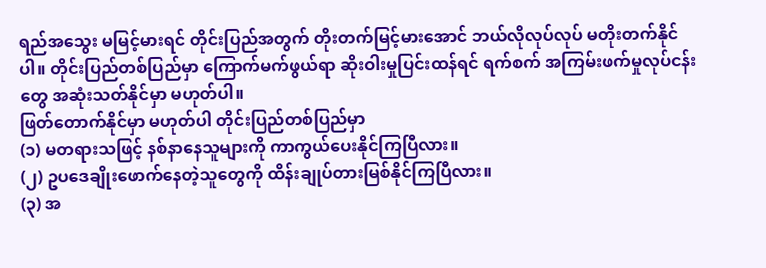ရည်အသွေး မမြင့်မားရင် တိုင်းပြည်အတွက် တိုးတက်မြင့်မားအောင် ဘယ်လိုလုပ်လုပ် မတိုးတက်နိုင်ပါ။ တိုင်းပြည်တစ်ပြည်မှာ ကြောက်မက်ဖွယ်ရာ ဆိုးဝါးမှုပြင်းထန်ရင် ရက်စက် အကြမ်းဖက်မှုလုပ်ငန်းတွေ အဆုံးသတ်နိုင်မှာ မဟုတ်ပါ။
ဖြတ်တောက်နိုင်မှာ မဟုတ်ပါ တိုင်းပြည်တစ်ပြည်မှာ
(၁) မတရားသဖြင့် နစ်နာနေသူများကို ကာကွယ်ပေးနိုင်ကြပြီလား။
(၂) ဥပဒေချိုးဖောက်နေတဲ့သူတွေကို ထိန်းချုပ်တားမြစ်နိုင်ကြပြီလား။
(၃) အ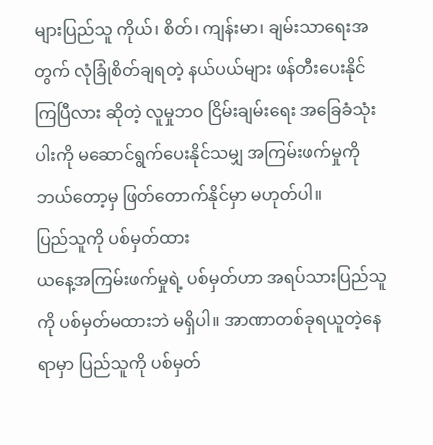များပြည်သူ ကိုယ်၊ စိတ်၊ ကျန်းမာ၊ ချမ်းသာရေးအတွက် လုံခြုံစိတ်ချရတဲ့ နယ်ပယ်များ ဖန်တီးပေးနိုင်ကြပြီလား ဆိုတဲ့ လူမှုဘဝ ငြိမ်းချမ်းရေး အခြေခံသုံးပါးကို မဆောင်ရွက်ပေးနိုင်သမျှ အကြမ်းဖက်မှုကို ဘယ်တော့မှ ဖြတ်တောက်နိုင်မှာ မဟုတ်ပါ။
ပြည်သူကို ပစ်မှတ်ထား
ယနေ့အကြမ်းဖက်မှုရဲ့ ပစ်မှတ်ဟာ အရပ်သားပြည်သူကို ပစ်မှတ်မထားဘဲ မရှိပါ။ အာဏာတစ်ခုရယူတဲ့နေရာမှာ ပြည်သူကို ပစ်မှတ်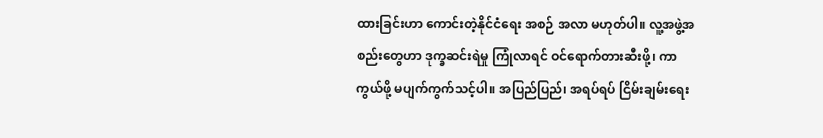ထားခြင်းဟာ ကောင်းတဲ့နိုင်ငံရေး အစဉ် အလာ မဟုတ်ပါ။ လူ့အဖွဲ့အစည်းတွေဟာ ဒုက္ခဆင်းရဲမှု ကြုံလာရင် ဝင်ရောက်တားဆီးဖို့၊ ကာကွယ်ဖို့ မပျက်ကွက်သင့်ပါ။ အပြည်ပြည်၊ အရပ်ရပ် ငြိမ်းချမ်းရေး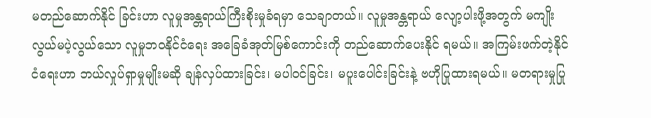မတည်ဆောက်နိုင် ခြင်းဟာ လူမှုအန္တရာယ်ကြီးစိုးမှုခံရမှာ သေချာတယ်။ လူမှုအန္တရာယ် လျော့ပါးဖို့အတွက် မကျိုးလွယ်မပဲ့လွယ်သော လူမှုဘဝနိုင်ငံရေး အခြေခံအုတ်မြစ်ကောင်းကို တည်ဆောက်ပေးနိုင် ရမယ်။ အကြမ်းဖက်တဲ့နိုင်ငံရေးဟာ ဘယ်လှုပ်ရှာမှုမျိုးမဆို ချန်လှပ်ထားခြင်း၊ မပါဝင်ခြင်း၊ မပူးပေါင်းခြင်းနဲ့ ဗဟိုပြုထားရမယ်။ မတရားမှုပြု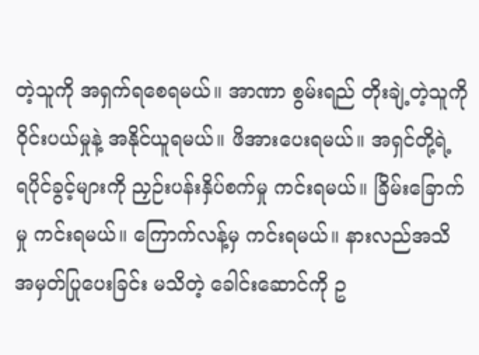တဲ့သူကို အရှက်ရစေရမယ်။ အာဏာ စွမ်းရည် တိုးချဲ့တဲ့သူကို ဝိုင်းပယ်မှုနဲ့ အနိုင်ယူရမယ်။ ဖိအားပေးရမယ်။ အရှင်တို့ရဲ့ ရပိုင်ခွင့်များကို ညှဉ်းပန်းနှိပ်စက်မှု ကင်းရမယ်။ ခြိမ်းခြောက်မှု ကင်းရမယ်။ ကြောက်လန့်မှ ကင်းရမယ်။ နားလည်အသိအမှတ်ပြုပေးခြင်း မသိတဲ့ ခေါင်းဆောင်ကို ဥ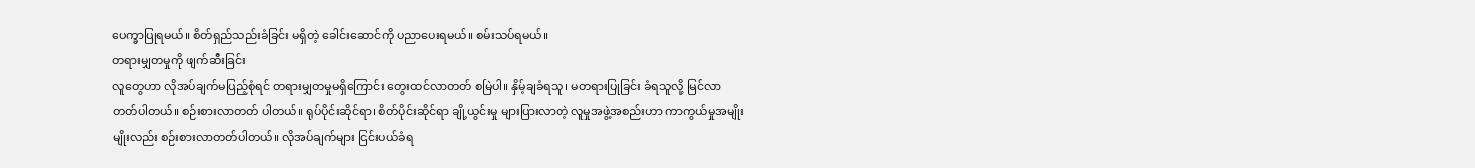ပေက္ခာပြုရမယ်။ စိတ်ရှည်သည်းခံခြင်း မရှိတဲ့ ခေါင်းဆောင်ကို ပညာပေးရမယ်။ စမ်းသပ်ရမယ်။
တရားမျှတမှုကို ဖျက်ဆီးခြင်း
လူတွေဟာ လိုအပ်ချက်မပြည့်စုံရင် တရားမျှတမှုမရှိကြောင်း တွေးထင်လာတတ် စမြဲပါ။ နှိမ့်ချခံရသူ၊ မတရားပြုခြင်း ခံရသူလို့ မြင်လာတတ်ပါတယ်။ စဉ်းစားလာတတ် ပါတယ်။ ရုပ်ပိုင်းဆိုင်ရာ၊ စိတ်ပိုင်းဆိုင်ရာ ချို့ယွင်းမှု များပြားလာတဲ့ လူမှုအဖွဲ့အစည်းဟာ ကာကွယ်မှုအမျိုးမျိုးလည်း စဉ်းစားလာတတ်ပါတယ်။ လိုအပ်ချက်များ ငြင်းပယ်ခံရ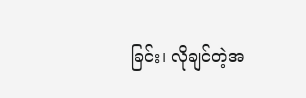ခြင်း၊ လိုချင်တဲ့အ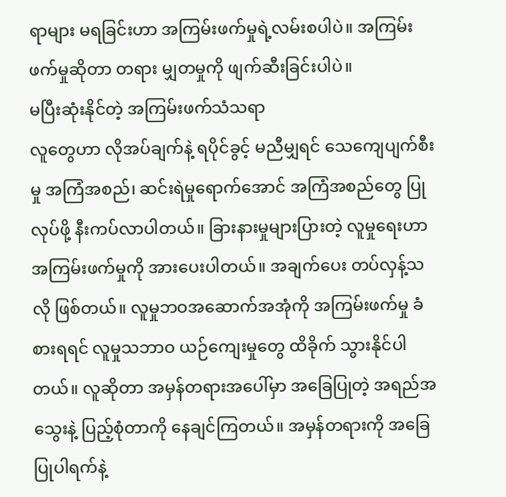ရာများ မရခြင်းဟာ အကြမ်းဖက်မှုရဲ့လမ်းစပါပဲ။ အကြမ်းဖက်မှုဆိုတာ တရား မျှတမှုကို ဖျက်ဆီးခြင်းပါပဲ။
မပြီးဆုံးနိုင်တဲ့ အကြမ်းဖက်သံသရာ
လူတွေဟာ လိုအပ်ချက်နဲ့ ရပိုင်ခွင့် မညီမျှရင် သေကျေပျက်စီးမှု အကြံအစည်၊ ဆင်းရဲမှုရောက်အောင် အကြံအစည်တွေ ပြုလုပ်ဖို့ နီးကပ်လာပါတယ်။ ခြားနားမှုများပြားတဲ့ လူမှုရေးဟာ အကြမ်းဖက်မှုကို အားပေးပါတယ်။ အချက်ပေး တပ်လှန့်သလို ဖြစ်တယ်။ လူမှုဘဝအဆောက်အအုံကို အကြမ်းဖက်မှု ခံစားရရင် လူမှုသဘာဝ ယဉ်ကျေးမှုတွေ ထိခိုက် သွားနိုင်ပါတယ်။ လူဆိုတာ အမှန်တရားအပေါ်မှာ အခြေပြုတဲ့ အရည်အသွေးနဲ့ ပြည့်စုံတာကို နေချင်ကြတယ်။ အမှန်တရားကို အခြေပြုပါရက်နဲ့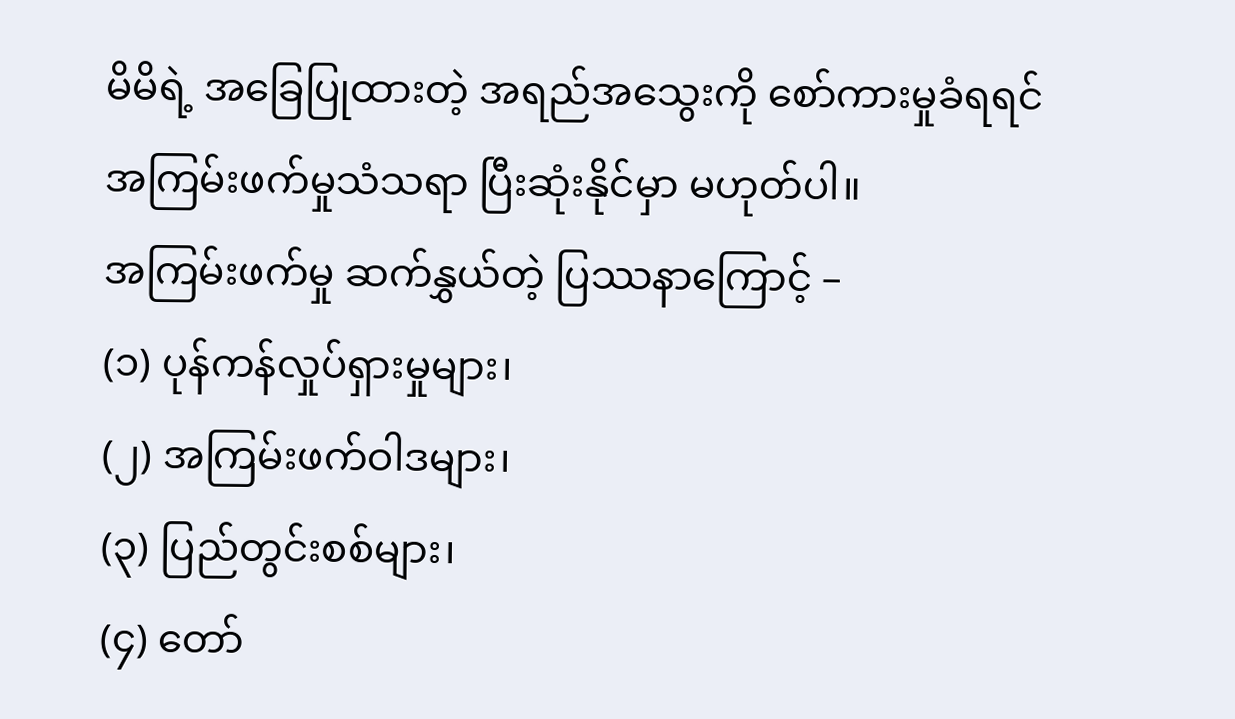မိမိရဲ့ အခြေပြုထားတဲ့ အရည်အသွေးကို စော်ကားမှုခံရရင် အကြမ်းဖက်မှုသံသရာ ပြီးဆုံးနိုင်မှာ မဟုတ်ပါ။
အကြမ်းဖက်မှု ဆက်နွှယ်တဲ့ ပြဿနာကြောင့် –
(၁) ပုန်ကန်လှုပ်ရှားမှုများ၊
(၂) အကြမ်းဖက်ဝါဒများ၊
(၃) ပြည်တွင်းစစ်များ၊
(၄) တော်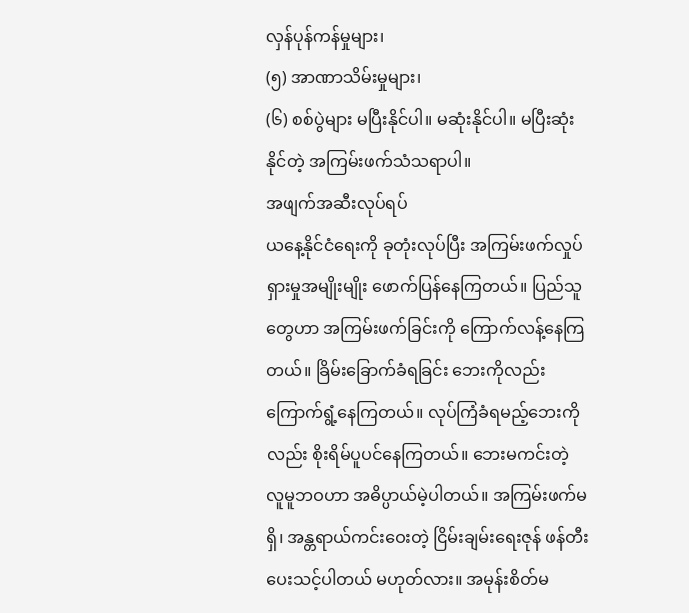လှန်ပုန်ကန်မှုများ၊
(၅) အာဏာသိမ်းမှုများ၊
(၆) စစ်ပွဲများ မပြီးနိုင်ပါ။ မဆုံးနိုင်ပါ။ မပြီးဆုံးနိုင်တဲ့ အကြမ်းဖက်သံသရာပါ။
အဖျက်အဆီးလုပ်ရပ်
ယနေ့နိုင်ငံရေးကို ခုတုံးလုပ်ပြီး အကြမ်းဖက်လှုပ်ရှားမှုအမျိုးမျိုး ဖောက်ပြန်နေကြတယ်။ ပြည်သူတွေဟာ အကြမ်းဖက်ခြင်းကို ကြောက်လန့်နေကြတယ်။ ခြိမ်းခြောက်ခံရခြင်း ဘေးကိုလည်း ကြောက်ရွံ့နေကြတယ်။ လုပ်ကြံခံရမည့်ဘေးကိုလည်း စိုးရိမ်ပူပင်နေကြတယ်။ ဘေးမကင်းတဲ့ လူမူဘဝဟာ အဓိပ္ပာယ်မဲ့ပါတယ်။ အကြမ်းဖက်မရှိ၊ အန္တရာယ်ကင်းဝေးတဲ့ ငြိမ်းချမ်းရေးဇုန် ဖန်တီးပေးသင့်ပါတယ် မဟုတ်လား။ အမုန်းစိတ်မ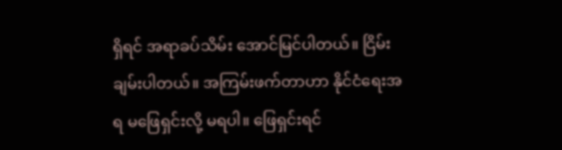ရှိရင် အရာခပ်သိမ်း အောင်မြင်ပါတယ်။ ငြိမ်းချမ်းပါတယ်။ အကြမ်းဖက်တာဟာ နိုင်ငံရေးအရ မဖြေရှင်းလို့ မရပါ။ ဖြေရှင်းရင်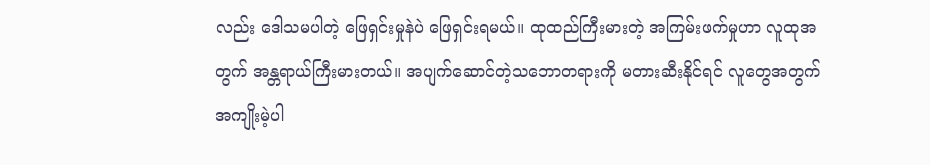လည်း ဒေါသမပါတဲ့ ဖြေရှင်းမှုနဲပဲ ဖြေရှင်းရမယ်။ ထုထည်ကြီးမားတဲ့ အကြမ်းဖက်မှုဟာ လူထုအတွက် အန္တရာယ်ကြီးမားတယ်။ အပျက်ဆောင်တဲ့သဘောတရားကို မတားဆီးနိုင်ရင် လူတွေအတွက် အကျိုးမဲ့ပါ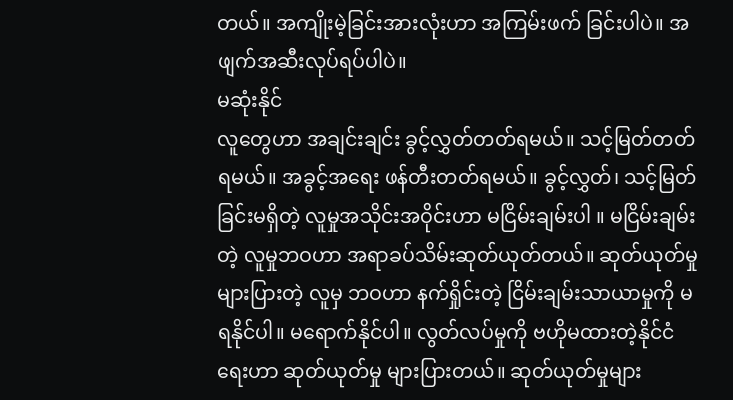တယ်။ အကျိုးမဲ့ခြင်းအားလုံးဟာ အကြမ်းဖက် ခြင်းပါပဲ။ အဖျက်အဆီးလုပ်ရပ်ပါပဲ။
မဆုံးနိုင်
လူတွေဟာ အချင်းချင်း ခွင့်လွှတ်တတ်ရမယ်။ သင့်မြတ်တတ်ရမယ်။ အခွင့်အရေး ဖန်တီးတတ်ရမယ်။ ခွင့်လွှတ်၊ သင့်မြတ်ခြင်းမရှိတဲ့ လူမှုအသိုင်းအဝိုင်းဟာ မငြိမ်းချမ်းပါ ။ မငြိမ်းချမ်းတဲ့ လူမှုဘဝဟာ အရာခပ်သိမ်းဆုတ်ယုတ်တယ်။ ဆုတ်ယုတ်မှုများပြားတဲ့ လူမှ ဘဝဟာ နက်ရှိုင်းတဲ့ ငြိမ်းချမ်းသာယာမှုကို မရနိုင်ပါ။ မရောက်နိုင်ပါ။ လွတ်လပ်မှုကို ဗဟိုမထားတဲ့နိုင်ငံရေးဟာ ဆုတ်ယုတ်မှု များပြားတယ်။ ဆုတ်ယုတ်မှုများ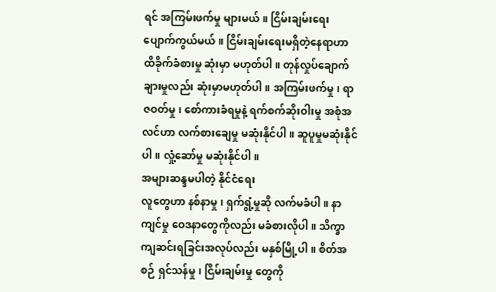ရင် အကြမ်းဖက်မှု များမယ်။ ငြိမ်းချမ်းရေး ပျောက်ကွယ်မယ်။ ငြိမ်းချမ်းရေးမရှိတဲ့နေရာဟာ ထိခိုက်ခံစားမှု ဆုံးမှာ မဟုတ်ပါ။ တုန်လှုပ်ချောက်ချားမှုလည်း ဆုံးမှာမဟုတ်ပါ။ အကြမ်းဖက်မှု၊ ရာဇဝတ်မှု၊ စော်ကားခံရမှုနဲ့ ရက်စက်ဆိုးဝါးမှု အစုံအလင်ဟာ လက်စားချေမှု မဆုံးနိုင်ပါ။ ဆူပူမှုမဆုံးနိုင် ပါ။ လှုံ့ဆော်မှု မဆုံးနိုင်ပါ။
အများဆန္ဒမပါတဲ့ နိုင်ငံရေး
လူတွေဟာ နစ်နာမှု၊ ရှက်ရွံ့မှုဆို လက်မခံပါ။ နာကျင်မှု ဝေဒနာတွေကိုလည်း မခံစားလိုပါ။ သိက္ခာကျဆင်းရခြင်းအလုပ်လည်း မနှစ်မြို့ပါ။ စိတ်အစဉ် ရှင်သန်မှု၊ ငြိမ်းချမ်းမှု တွေကို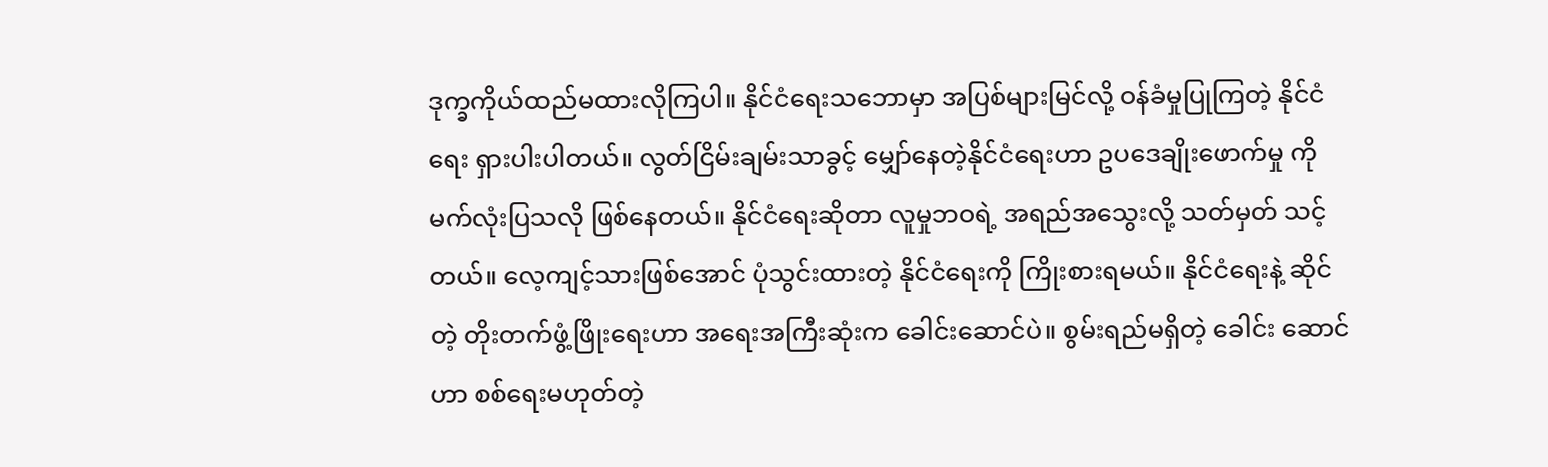ဒုက္ခကိုယ်ထည်မထားလိုကြပါ။ နိုင်ငံရေးသဘောမှာ အပြစ်များမြင်လို့ ဝန်ခံမှုပြုကြတဲ့ နိုင်ငံရေး ရှားပါးပါတယ်။ လွတ်ငြိမ်းချမ်းသာခွင့် မျှော်နေတဲ့နိုင်ငံရေးဟာ ဥပဒေချိုးဖောက်မှု ကို မက်လုံးပြသလို ဖြစ်နေတယ်။ နိုင်ငံရေးဆိုတာ လူမှုဘဝရဲ့ အရည်အသွေးလို့ သတ်မှတ် သင့်တယ်။ လေ့ကျင့်သားဖြစ်အောင် ပုံသွင်းထားတဲ့ နိုင်ငံရေးကို ကြိုးစားရမယ်။ နိုင်ငံရေးနဲ့ ဆိုင်တဲ့ တိုးတက်ဖွံ့ဖြိုးရေးဟာ အရေးအကြီးဆုံးက ခေါင်းဆောင်ပဲ။ စွမ်းရည်မရှိတဲ့ ခေါင်း ဆောင်ဟာ စစ်ရေးမဟုတ်တဲ့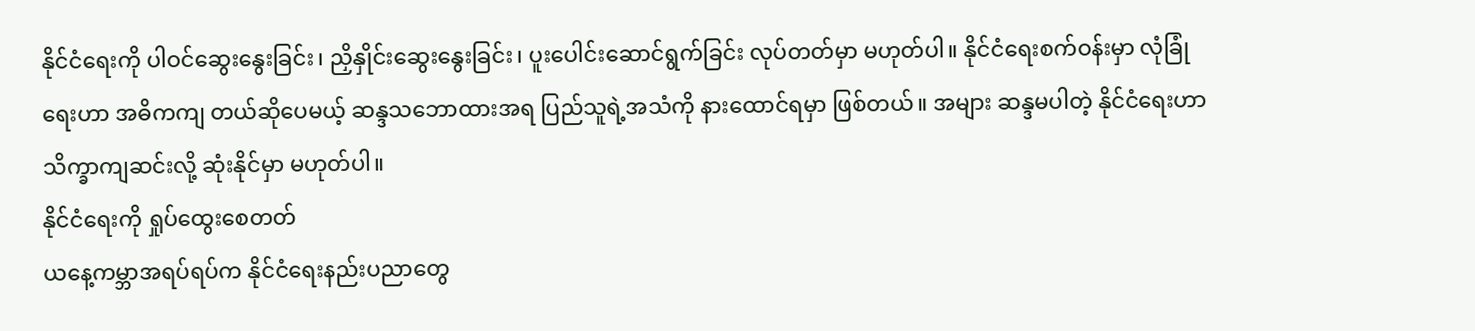နိုင်ငံရေးကို ပါဝင်ဆွေးနွေးခြင်း၊ ညှိနှိုင်းဆွေးနွေးခြင်း၊ ပူးပေါင်းဆောင်ရွက်ခြင်း လုပ်တတ်မှာ မဟုတ်ပါ။ နိုင်ငံရေးစက်ဝန်းမှာ လုံခြုံရေးဟာ အဓိကကျ တယ်ဆိုပေမယ့် ဆန္ဒသဘောထားအရ ပြည်သူရဲ့အသံကို နားထောင်ရမှာ ဖြစ်တယ်။ အများ ဆန္ဒမပါတဲ့ နိုင်ငံရေးဟာ သိက္ခာကျဆင်းလို့ ဆုံးနိုင်မှာ မဟုတ်ပါ။
နိုင်ငံရေးကို ရှုပ်ထွေးစေတတ်
ယနေ့ကမ္ဘာအရပ်ရပ်က နိုင်ငံရေးနည်းပညာတွေ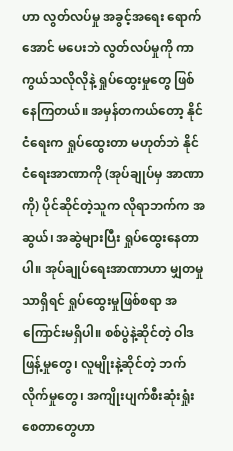ဟာ လွတ်လပ်မှု အခွင့်အရေး ရောက်အောင် မပေးဘဲ လွတ်လပ်မှုကို ကာကွယ်သလိုလိုနဲ့ ရှုပ်ထွေးမှုတွေ ဖြစ်နေကြတယ်။ အမှန်တကယ်တော့ နိုင်ငံရေးက ရှုပ်ထွေးတာ မဟုတ်ဘဲ နိုင်ငံရေးအာဏာကို (အုပ်ချုပ်မှ အာဏာကို) ပိုင်ဆိုင်တဲ့သူက လိုရာဘက်က အဆွယ်၊ အဆွဲများပြီး ရှုပ်ထွေးနေတာပါ။ အုပ်ချုပ်ရေးအာဏာဟာ မျှတမှုသာရှိရင် ရှုပ်ထွေးမှုဖြစ်စရာ အကြောင်းမရှိပါ။ စစ်ပွဲနဲ့ဆိုင်တဲ့ ဝါဒဖြန့်မှုတွေ၊ လူမျိုးနဲ့ဆိုင်တဲ့ ဘက်လိုက်မှုတွေ၊ အကျိုးပျက်စီးဆုံးရှုံးစေတာတွေဟာ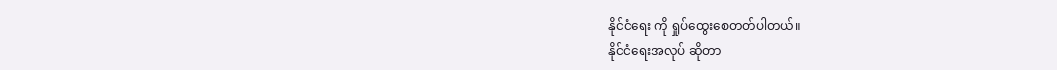နိုင်ငံရေး ကို ရှုပ်ထွေးစေတတ်ပါတယ်။
နိုင်ငံရေးအလုပ် ဆိုတာ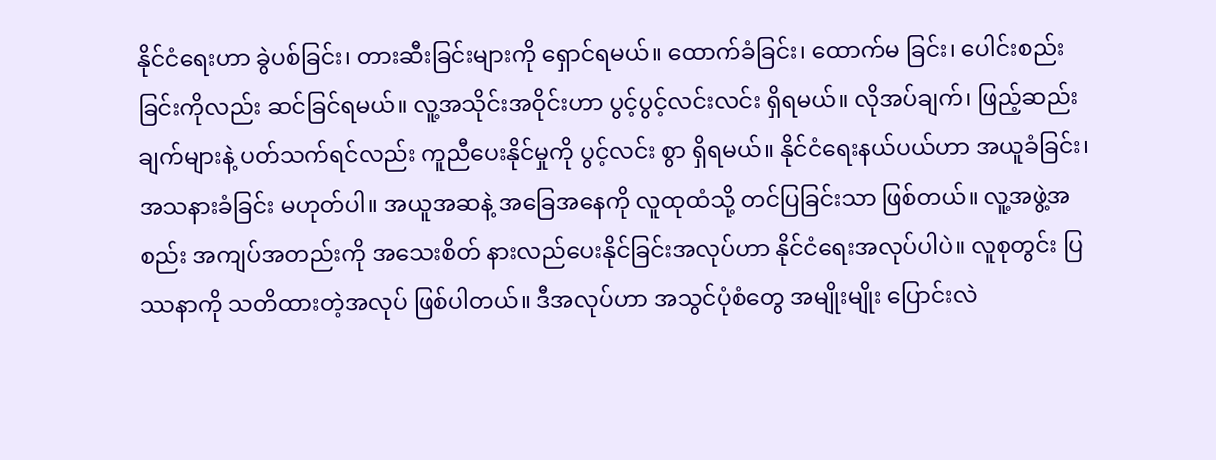နိုင်ငံရေးဟာ ခွဲပစ်ခြင်း၊ တားဆီးခြင်းများကို ရှောင်ရမယ်။ ထောက်ခံခြင်း၊ ထောက်မ ခြင်း၊ ပေါင်းစည်းခြင်းကိုလည်း ဆင်ခြင်ရမယ်။ လူ့အသိုင်းအဝိုင်းဟာ ပွင့်ပွင့်လင်းလင်း ရှိရမယ်။ လိုအပ်ချက်၊ ဖြည့်ဆည်းချက်များနဲ့ ပတ်သက်ရင်လည်း ကူညီပေးနိုင်မှုကို ပွင့်လင်း စွာ ရှိရမယ်။ နိုင်ငံရေးနယ်ပယ်ဟာ အယူခံခြင်း၊ အသနားခံခြင်း မဟုတ်ပါ။ အယူအဆနဲ့ အခြေအနေကို လူထုထံသို့ တင်ပြခြင်းသာ ဖြစ်တယ်။ လူ့အဖွဲ့အစည်း အကျပ်အတည်းကို အသေးစိတ် နားလည်ပေးနိုင်ခြင်းအလုပ်ဟာ နိုင်ငံရေးအလုပ်ပါပဲ။ လူစုတွင်း ပြဿနာကို သတိထားတဲ့အလုပ် ဖြစ်ပါတယ်။ ဒီအလုပ်ဟာ အသွင်ပုံစံတွေ အမျိုးမျိုး ပြောင်းလဲ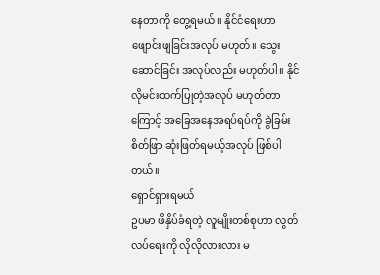နေတာကို တွေ့ရမယ်။ နိုင်ငံရေးဟာ ဖျောင်းဖျခြင်းအလုပ် မဟုတ်။ သွေးဆောင်ခြင်း အလုပ်လည်း မဟုတ်ပါ။ နိုင်လိုမင်းထက်ပြုတဲ့အလုပ် မဟုတ်တာကြောင့် အခြေအနေအရပ်ရပ်ကို ခွဲခြမ်း စိတ်ဖြာ ဆုံးဖြတ်ရမယ့်အလုပ် ဖြစ်ပါတယ်။
ရှောင်ရှားရမယ်
ဥပမာ ဖိနှိပ်ခံရတဲ့ လူမျိုးတစ်စုဟာ လွတ်လပ်ရေးကို လိုလိုလားလား မ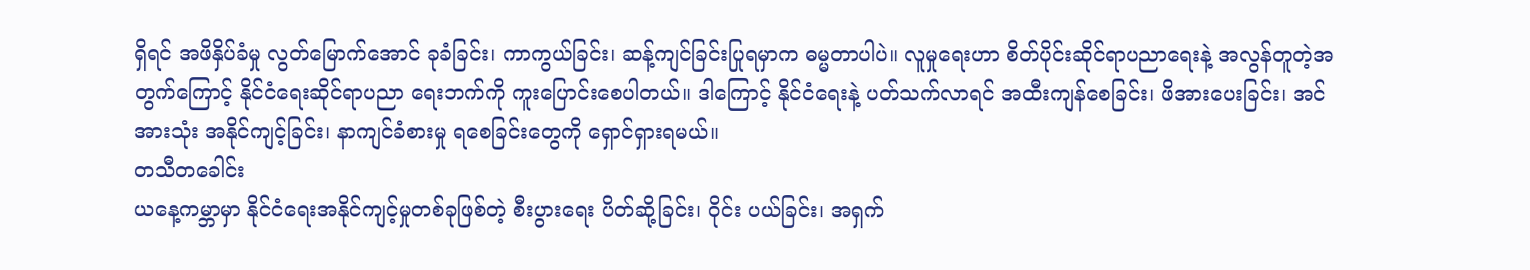ရှိရင် အဖိနှိပ်ခံမှု လွတ်မြောက်အောင် ခုခံခြင်း၊ ကာကွယ်ခြင်း၊ ဆန့်ကျင်ခြင်းပြုရမှာက ဓမ္မတာပါပဲ။ လူမှုရေးဟာ စိတ်ပိုင်းဆိုင်ရာပညာရေးနဲ့ အလွန်တူတဲ့အတွက်ကြောင့် နိုင်ငံရေးဆိုင်ရာပညာ ရေးဘက်ကို ကူးပြောင်းစေပါတယ်။ ဒါကြောင့် နိုင်ငံရေးနဲ့ ပတ်သက်လာရင် အထီးကျန်စေခြင်း၊ ဖိအားပေးခြင်း၊ အင်အားသုံး အနိုင်ကျင့်ခြင်း၊ နာကျင်ခံစားမှု ရစေခြင်းတွေကို ရှောင်ရှားရမယ်။
တသီတခေါင်း
ယနေ့ကမ္ဘာမှာ နိုင်ငံရေးအနိုင်ကျင့်မှုတစ်ခုဖြစ်တဲ့ စီးပွားရေး ပိတ်ဆို့ခြင်း၊ ဝိုင်း ပယ်ခြင်း၊ အရှက်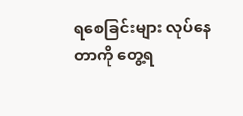ရစေခြင်းများ လုပ်နေတာကို တွေ့ရ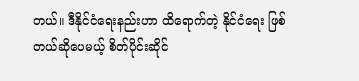တယ်။ ဒီနိုင်ငံရေးနည်းဟာ ထိရောက်တဲ့ နိုင်ငံရေး ဖြစ်တယ်ဆိုပေမယ့် စိတ်ပိုင်းဆိုင်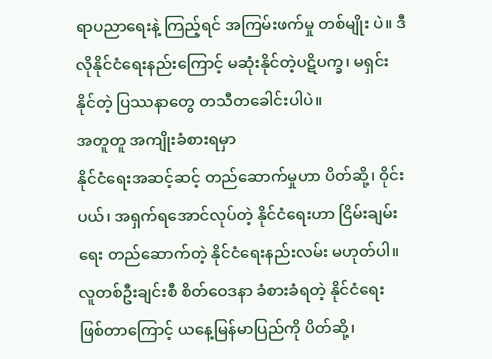ရာပညာရေးနဲ့ ကြည့်ရင် အကြမ်းဖက်မှု တစ်မျိုး ပဲ။ ဒီလိုနိုင်ငံရေးနည်းကြောင့် မဆုံးနိုင်တဲ့ပဋိပက္ခ၊ မရှင်းနိုင်တဲ့ ပြဿနာတွေ တသီတခေါင်းပါပဲ။
အတူတူ အကျိုးခံစားရမှာ
နိုင်ငံရေးအဆင့်ဆင့် တည်ဆောက်မှုဟာ ပိတ်ဆို့၊ ဝိုင်းပယ်၊ အရှက်ရအောင်လုပ်တဲ့ နိုင်ငံရေးဟာ ငြိမ်းချမ်းရေး တည်ဆောက်တဲ့ နိုင်ငံရေးနည်းလမ်း မဟုတ်ပါ။ လူတစ်ဦးချင်းစီ စိတ်ဝေဒနာ ခံစားခံရတဲ့ နိုင်ငံရေး ဖြစ်တာကြောင့် ယနေ့မြန်မာပြည်ကို ပိတ်ဆို့၊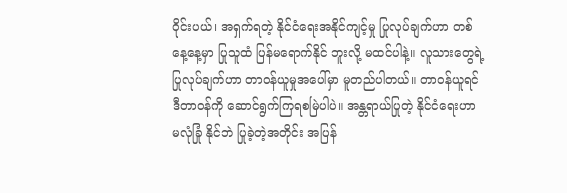ဝိုင်းပယ်၊ အရှက်ရတဲ့ နိုင်ငံရေးအနိုင်ကျင့်မှု ပြုလုပ်ချက်ဟာ တစ်နေ့နေ့မှာ ပြုသူထံ ပြန်မရောက်နိုင် ဘူးလို့ မထင်ပါနဲ့။ လူသားတွေရဲ့ ပြုလုပ်ချက်ဟာ တာဝန်ယူမှုအပေါ်မှာ မူတည်ပါတယ်။ တာဝန်ယူရင် ဒီတာဝန်ကို ဆောင်ရွက်ကြရစမြဲပါပဲ။ အန္တရာယ်ပြုတဲ့ နိုင်ငံရေးဟာ မလုံခြုံ နိုင်ဘဲ ပြုခဲ့တဲ့အတိုင်း အပြန်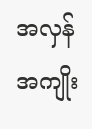အလှန် အကျိုး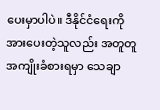ပေးမှာပါပဲ။ ဒီနိုင်ငံရေးကို အားပေးတဲ့သူလည်း အတူတူ အကျိုးခံစားရမှာ သေချာ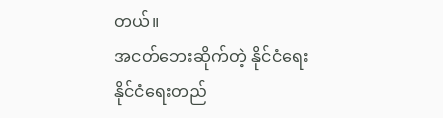တယ်။
အငတ်ဘေးဆိုက်တဲ့ နိုင်ငံရေး
နိုင်ငံရေးတည်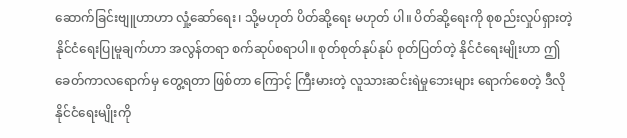ဆောက်ခြင်းဗျူဟာဟာ လှုံ့ဆော်ရေး၊ သို့မဟုတ် ပိတ်ဆို့ရေး မဟုတ် ပါ။ ပိတ်ဆို့ရေးကို စုစည်းလှုပ်ရှားတဲ့ နိုင်ငံရေးပြုမူချက်ဟာ အလွန်တရာ စက်ဆုပ်စရာပါ။ စုတ်စုတ်နုပ်နုပ် စုတ်ပြတ်တဲ့ နိုင်ငံရေးမျိုးဟာ ဤခေတ်ကာလရောက်မှ တွေ့ရတာ ဖြစ်တာ ကြောင့် ကြီးမားတဲ့ လူသားဆင်းရဲမှုဘေးများ ရောက်စေတဲ့ ဒီလို နိုင်ငံရေးမျိုးကို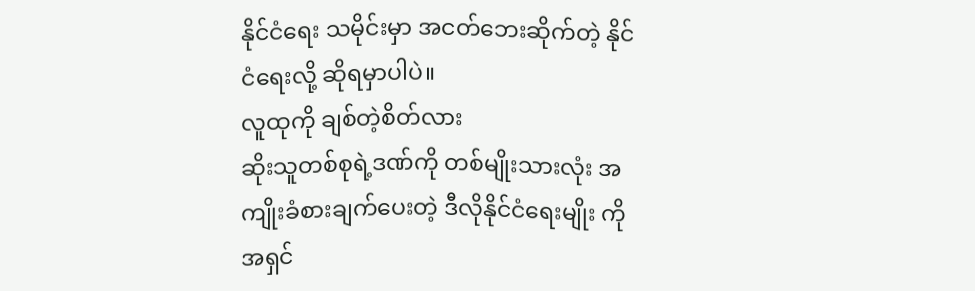နိုင်ငံရေး သမိုင်းမှာ အငတ်ဘေးဆိုက်တဲ့ နိုင်ငံရေးလို့ ဆိုရမှာပါပဲ။
လူထုကို ချစ်တဲ့စိတ်လား
ဆိုးသူတစ်စုရဲ့ဒဏ်ကို တစ်မျိုးသားလုံး အကျိုးခံစားချက်ပေးတဲ့ ဒီလိုနိုင်ငံရေးမျိုး ကို အရှင်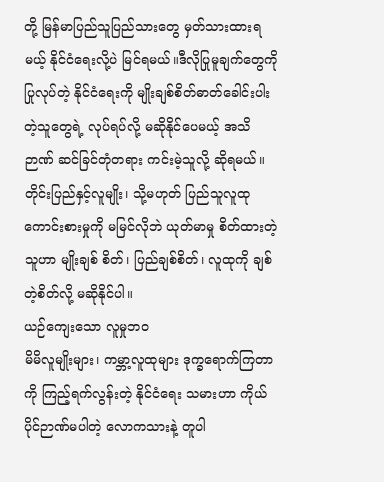တို့ မြန်မာပြည်သူပြည်သားတွေ မှတ်သားထားရမယ့် နိုင်ငံရေးလို့ပဲ မြင်ရမယ်။ဒီလိုပြုမူချက်တွေကို ပြုလုပ်တဲ့ နိုင်ငံရေးကို မျိုးချစ်စိတ်ဓာတ်ခေါင်းပါးတဲ့သူတွေရဲ့ လုပ်ရပ်လို့ မဆိုနိုင်ပေမယ့် အသိဉာဏ် ဆင်ခြင်တုံတရား ကင်းမဲ့သူလို့ ဆိုရမယ်။ တိုင်းပြည်နှင့်လူမျိုး၊ သို့မဟုတ် ပြည်သူလူထုကောင်းစားမှုကို မမြင်လိုဘဲ ယုတ်မာမှု စိတ်ထားတဲ့သူဟာ မျိုးချစ် စိတ်၊ ပြည်ချစ်စိတ်၊ လူထုကို ချစ်တဲ့စိတ်လို့ မဆိုနိုင်ပါ။
ယဉ်ကျေးသော လူမှုဘဝ
မိမိလူမျိုးများ၊ ကမ္ဘာ့လူထုများ ဒုက္ခရောက်ကြတာကို ကြည့်ရက်လွန်းတဲ့ နိုင်ငံရေး သမားဟာ ကိုယ်ပိုင်ဉာဏ်မပါတဲ့ လောကသားနဲ့ တူပါ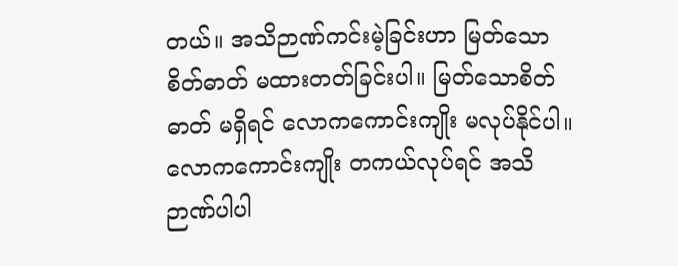တယ်။ အသိဉာဏ်ကင်းမဲ့ခြင်းဟာ မြတ်သောစိတ်ဓာတ် မထားတတ်ခြင်းပါ။ မြတ်သောစိတ်ဓာတ် မရှိရင် လောကကောင်းကျိုး မလုပ်နိုင်ပါ။ လောကကောင်းကျိုး တကယ်လုပ်ရင် အသိဉာဏ်ပါပါ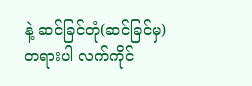နဲ့ ဆင်ခြင်တုံ(ဆင်ခြင်မှ) တရားပါ လက်ကိုင်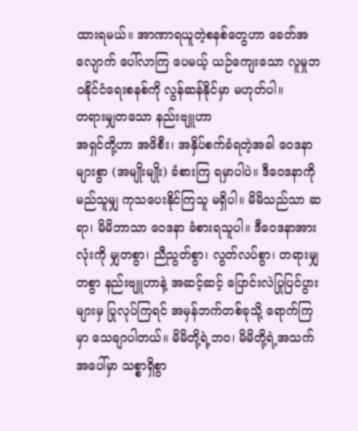ထားရမယ်။ အာဏာရယူတဲ့စနစ်တွေဟာ ခေတ်အလျောက် ပေါ်လာကြ ပေမယ့် ယဉ်ကျေးသော လူမှုဘဝနိုင်ငံရေးစနစ်ကို လွန်ဆန်နိုင်မှာ မဟုတ်ပါ။
တရားမျှတသော နည်းဗျူဟာ
အရှင်တို့ဟာ အဖိစီး၊ အနှိပ်စက်ခံရတဲ့အခါ ဝေဒနာများစွာ (အမျိုးမျိုး) ခံစားကြ ရမှာပါပဲ။ ဒီဝေဒနာကို မည်သူမျှ ကုသပေးနိုင်ကြသူ မရှိပါ။ မိမိသည်သာ ဆရာ၊ မိမိဘာသာ ဝေဒနာ ခံစားရသူပါ။ ဒီဝေဒနာအားလုံးကို မျှတစွာ၊ ညီညွတ်စွာ၊ လွတ်လပ်စွာ၊ တရားမျှတစွာ နည်းဗျူဟာနဲ့ အဆင့်ဆင့် ပြောင်းလဲပြုပြင်ပွားများမှ ပြုလုပ်ကြရင် အမှန်ဘက်တစ်ခုသို့ ရောက်ကြမှာ သေချာပါတယ်။ မိမိတို့ရဲ့ဘဝ၊ မိမိတို့ရဲ့အသက်အပေါ်မှာ သစ္စာရှိစွာ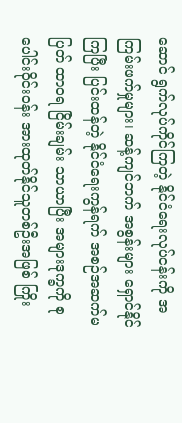ဆောင် ရွက်လုပ်ကိုင်ကြတဲ့ နိုင်ငံရေးလုပ်ငန်းကို အကြမ်းဖက်မှုများ၊ ဆန့်ကျင်ဘက် အစွန်းများ ရှောင်နိုင်ကြပြီး ပြင်းထန်တဲ့ နိုင်ငံရေးကွန်ရက် အစဉ်အဆက်မပြတ် ထာဝရ ငြိမ်းချမ်း သာယာပြီး အများဒုက္ခကို စုပေါင်းဝိုင်းဝန်း အားထုတ်နိုင်သူတစ်ဦးအဖြစ် ကြိုး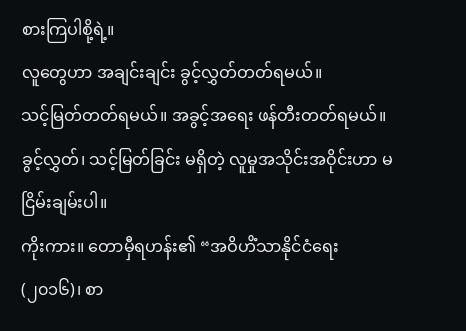စားကြပါစို့ရဲ့။
လူတွေဟာ အချင်းချင်း ခွင့်လွှတ်တတ်ရမယ်။
သင့်မြတ်တတ်ရမယ်။ အခွင့်အရေး ဖန်တီးတတ်ရမယ်။
ခွင့်လွှတ်၊ သင့်မြတ်ခြင်း မရှိတဲ့ လူမှုအသိုင်းအဝိုင်းဟာ မငြိမ်းချမ်းပါ။
ကိုးကား။ တောမှီရဟန်း၏ “အဝိဟိံသာနိုင်ငံရေး (၂၀၁၆)၊ စာ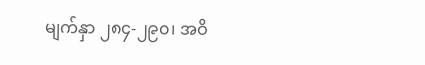မျက်နှာ ၂၈၄-၂၉၀၊ အဝိ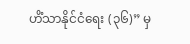ဟိံသာနိုင်ငံရေး (၃၆)” မှ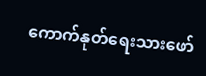ကောက်နုတ်ရေးသားဖော်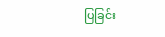ပြခြင်း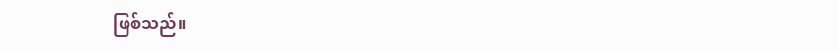ဖြစ်သည်။